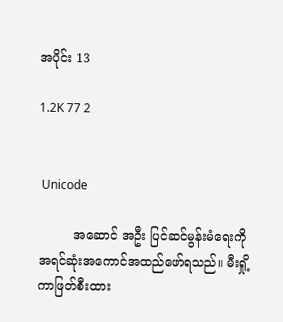အပိုင်း 13

1.2K 77 2


 Unicode

         အဆောင် အဦး ပြင်ဆင်မွန်းမံရေးကို အရင်ဆုံးအကောင်အထည်ဖော်ရသည်။ မီးရှို့ကာဖြတ်စီးထား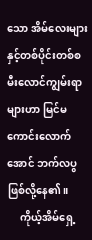သော အိမ်လေးများနှင့်တစ်ပိုင်းတစ်စ မီးလောင်ကျွမ်းရာများဟာ မြင်မကောင်းလောက်အောင် ဘက်လပွဖြစ်လို့နေ၏။
     ကိုယ့်အိမ်ရှေ့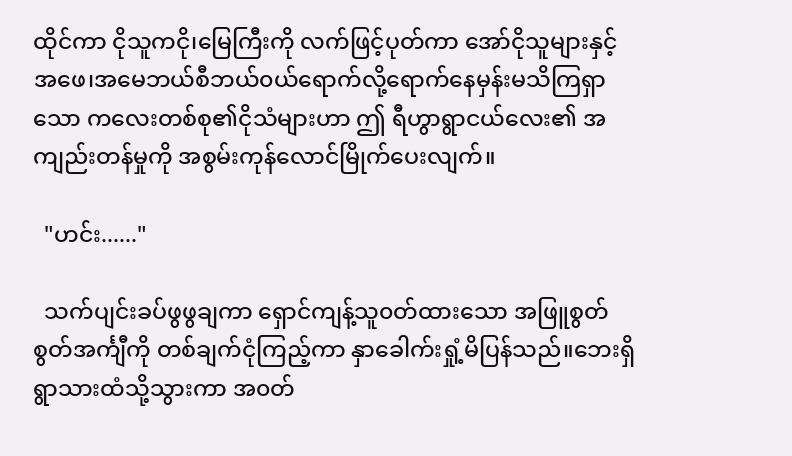ထိုင်ကာ ငိုသူကငို၊မြေကြီးကို လက်ဖြင့်ပုတ်ကာ အော်ငိုသူများနှင့်  အဖေ၊အမေဘယ်စီဘယ်၀ယ်ရောက်လို့ရောက်နေမှန်းမသိကြရှာသော ကလေးတစ်စု၏ငိုသံများဟာ ဤ ရီဟွာရွာငယ်လေး၏ အကျည်းတန်မှုကို အစွမ်းကုန်လောင်မြိုက်ပေးလျက်။

  "ဟင်း......"

  သက်ပျင်းခပ်ဖွဖွချကာ ရှောင်ကျန့်သူ၀တ်ထားသော အဖြူစွတ်စွတ်အင်္ကျီကို တစ်ချက်ငုံကြည့်ကာ နှာခေါက်းရှုံ့မိပြန်သည်။ဘေးရှိ ရွာသားထံသို့သွားကာ အ၀တ်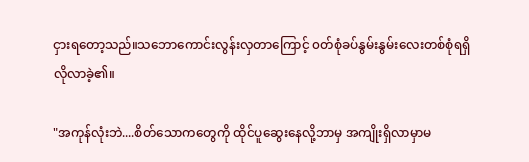ငှားရတော့သည်။သဘောကောင်းလွန်းလှတာကြောင့် ၀တ်စုံခပ်နွမ်းနွမ်းလေးတစ်စုံ‌ရရှိလိုလာခဲ့၏။

"အကုန်လုံးဘဲ....စိတ်သောကတွေကို ထိုင်ပူဆွေးနေလို့ဘာမှ အကျိုးရှိလာမှာမ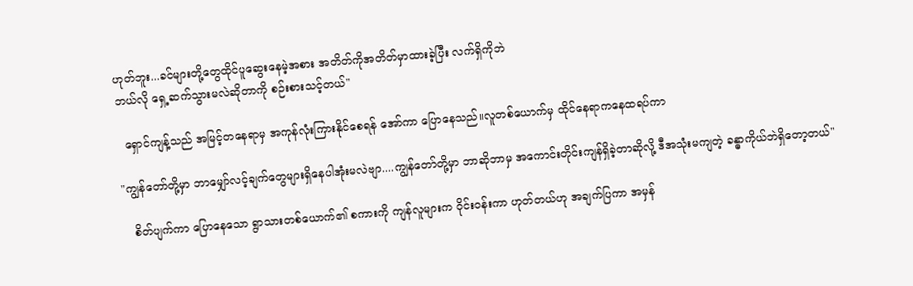ဟုတ်ဘူး...ခင်များတို့တွေထိုင်ပူဆွေးနေမဲ့အစား အတိတ်ကိုအတိတ်မှာထားခဲ့ပြီး လက်ရှိကိုဘဲ
ဘယ်လို ရှေ့ဆက်သွားမလဲဆိုတာကို စဉ်းစားသင့်တယ်"

  ရှောင်ကျန့်သည် အမြင့်တနေရာမှ အကုန်လုံးကြားနိုင်စေရန် အော်ကာ ပြောနေသည်။လူတစ်ယောက်မှ ထိုင်နေရာကနေထရပ်ကာ

"ကျွန်တော်တို့မှာ ဘာမျှော်လင့်ချက်တွေများရှိနေပါအုံးမလဲဗျာ....ကျွန်တော်တို့မှာ ဘာဆိုဘာမှ အကောင်းတိုင်းကျန်ရှိခဲ့တာဆိုလို့ ဒီအသုံးမကျတဲ့ ခန္ဓာကိုယ်ဘဲရှိတော့တယ်"

   စိတ်ပျက်ကာ ပြောနေသော ရွာသားတစ်ယောက်၏ စကားကို ကျန်လူများက ဝိုင်း၀န်းကာ ဟုတ်တယ်ဟု အချက်ပြကာ အမှန်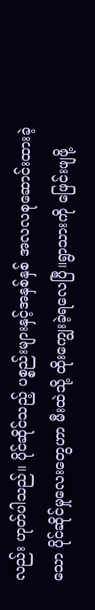လည်း ဟုတ်ပါသည်။ ပိုင်ဆိုင်သည့် ပစ္စည်းများနှင့်အနှစ်နှစ် အလလစုဆောင်းထားခဲ့သော ပိုင်ဆိုင်မှုလေးတွေဟာ မီးထဲသို့ ထိုးကျွေးခဲ့ရလေပြီ။ရွာသားကို ဖြေင်းဖျဖို့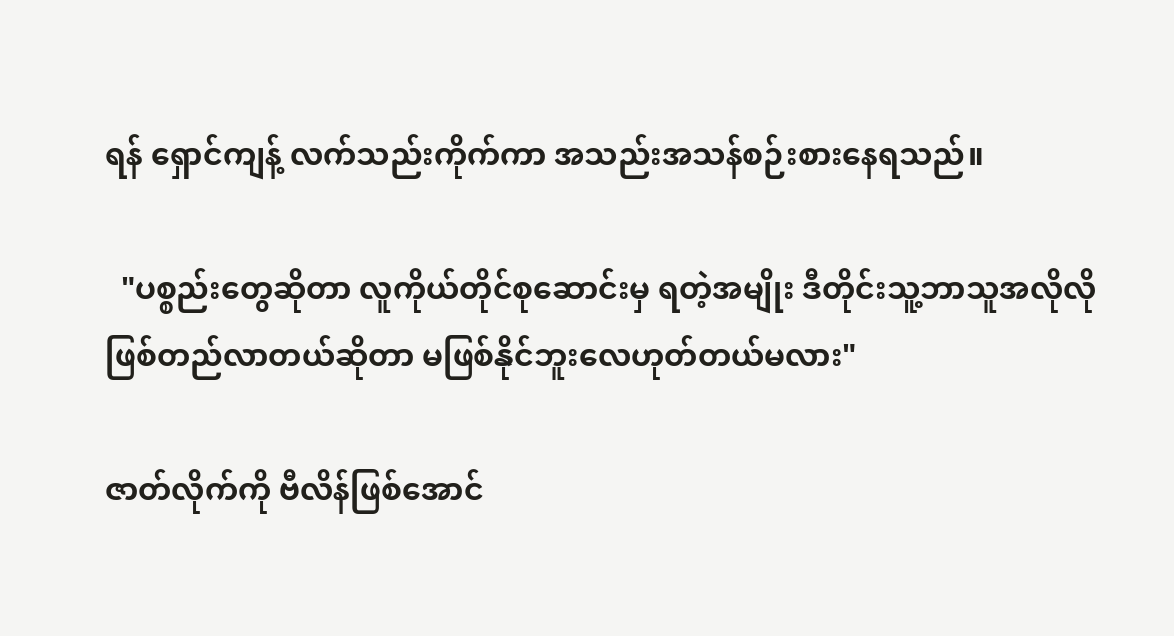ရန် ရှောင်ကျန့် လက်သည်းကိုက်ကာ အသည်းအသန်စဉ်းစားနေရသည်။

  "ပစ္စည်းတွေဆိုတာ လူကိုယ်တိုင်စုဆောင်းမှ ရတဲ့အမျိုး ဒီတိုင်းသူ့ဘာသူအလိုလို
ဖြစ်တည်လာတယ်ဆိုတာ မဖြစ်နိုင်ဘူးလေဟုတ်တယ်မလား"

ဇာတ်လိုက်ကို ဗီလိန်ဖြစ်အောင်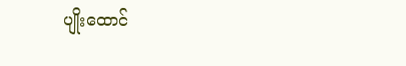ပျိုးထောင်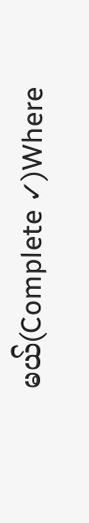မယ်(Complete ✓)Where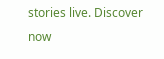stories live. Discover now